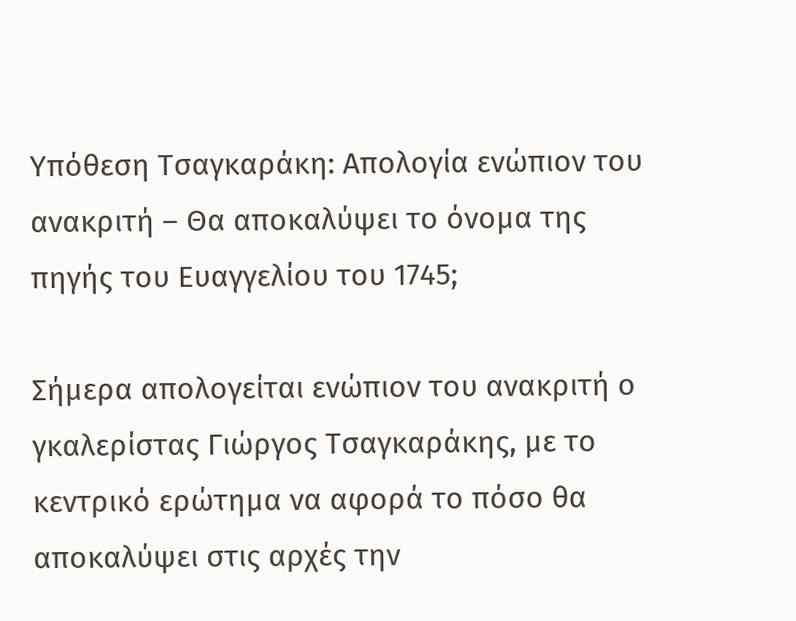Υπόθεση Τσαγκαράκη: Απολογία ενώπιον του ανακριτή – Θα αποκαλύψει το όνομα της πηγής του Ευαγγελίου του 1745;

Σήμερα απολογείται ενώπιον του ανακριτή ο γκαλερίστας Γιώργος Τσαγκαράκης, με το κεντρικό ερώτημα να αφορά το πόσο θα αποκαλύψει στις αρχές την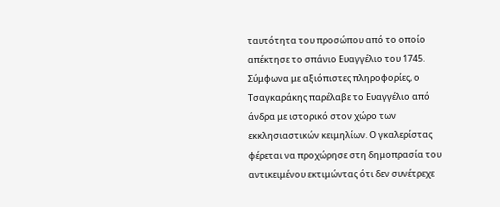ταυτότητα του προσώπου από το οποίο απέκτησε το σπάνιο Ευαγγέλιο του 1745.
Σύμφωνα με αξιόπιστες πληροφορίες, ο Τσαγκαράκης παρέλαβε το Ευαγγέλιο από άνδρα με ιστορικό στον χώρο των εκκλησιαστικών κειμηλίων. Ο γκαλερίστας φέρεται να προχώρησε στη δημοπρασία του αντικειμένου εκτιμώντας ότι δεν συνέτρεχε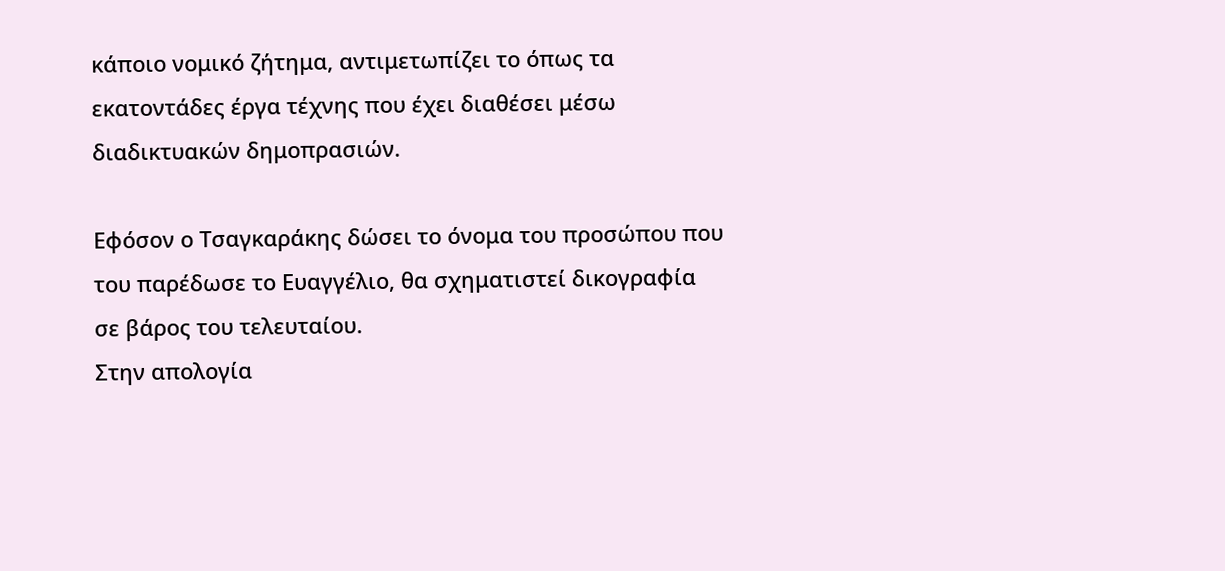κάποιο νομικό ζήτημα, αντιμετωπίζει το όπως τα εκατοντάδες έργα τέχνης που έχει διαθέσει μέσω διαδικτυακών δημοπρασιών.

Εφόσον ο Τσαγκαράκης δώσει το όνομα του προσώπου που του παρέδωσε το Ευαγγέλιο, θα σχηματιστεί δικογραφία σε βάρος του τελευταίου.
Στην απολογία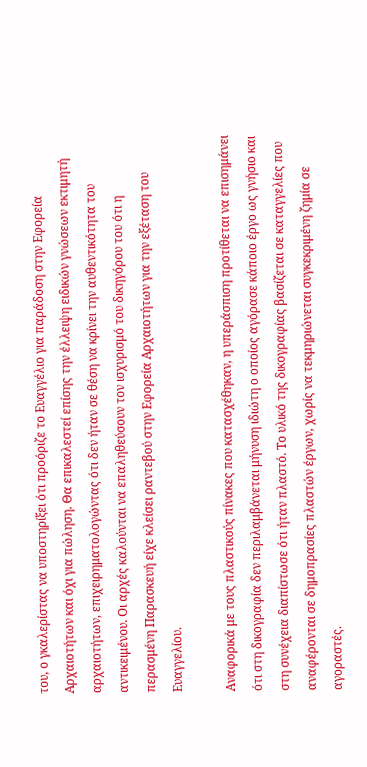του, ο γκαλερίστας να υποστηρίξει ότι προόριζε το Ευαγγέλιο για παράδοση στην Εφορεία Αρχαιοτήτων και όχι για πώληση. Θα επικαλεστεί επίσης την έλλειψη ειδικών γνώσεων εκτιμητή αρχαιοτήτων, επιχειρηματολογώντας ότι δεν ήταν σε θέση να κρίνει την αυθεντικότητα του αντικειμένου. Οι αρχές καλούνται να επαληθεύσουν τον ισχυρισμό του δικηγόρου του ότι η περασμένη Παρασκευή είχε κλείσει ραντεβού στην Εφορεία Αρχαιοτήτων για την εξέταση του Ευαγγελίου.

Αναφορικά με τους πλαστικούς πίνακες που κατασχέθηκαν, η υπεράσπιση προτίθεται να επισημάνει ότι στη δικογραφία δεν περιλαμβάνεται μήνυση ιδιώτη ο οποίος αγόρασε κάποιο έργο ως γνήσιο και στη συνέχεια διαπίστωσε ότι ήταν πλαστό. Το υλικό της δικογραφίας βασίζεται σε καταγγελίες που αναφέρονται σε δημοπρασίες πλαστών έργων, χωρίς να τεκμηριώνεται συγκεκριμένη ζημία σε αγοραστές.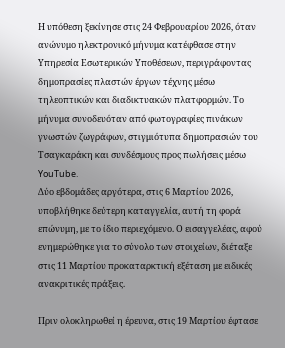Η υπόθεση ξεκίνησε στις 24 Φεβρουαρίου 2026, όταν ανώνυμο ηλεκτρονικό μήνυμα κατέφθασε στην Υπηρεσία Εσωτερικών Υποθέσεων, περιγράφοντας δημοπρασίες πλαστών έργων τέχνης μέσω τηλεοπτικών και διαδικτυακών πλατφορμών. Το μήνυμα συνοδευόταν από φωτογραφίες πινάκων γνωστών ζωγράφων, στιγμιότυπα δημοπρασιών του Τσαγκαράκη και συνδέσμους προς πωλήσεις μέσω YouTube.
Δύο εβδομάδες αργότερα, στις 6 Μαρτίου 2026, υποβλήθηκε δεύτερη καταγγελία, αυτή τη φορά επώνυμη, με το ίδιο περιεχόμενο. Ο εισαγγελέας, αφού ενημερώθηκε για το σύνολο των στοιχείων, διέταξε στις 11 Μαρτίου προκαταρκτική εξέταση με ειδικές ανακριτικές πράξεις.

Πριν ολοκληρωθεί η έρευνα, στις 19 Μαρτίου έφτασε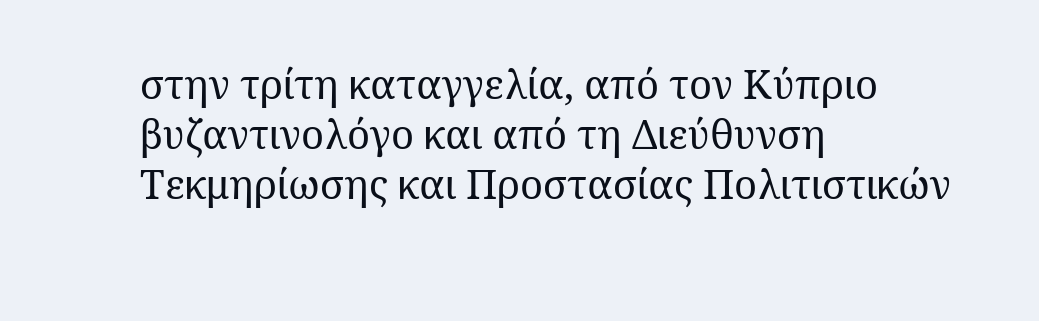στην τρίτη καταγγελία, από τον Κύπριο βυζαντινολόγο και από τη Διεύθυνση Τεκμηρίωσης και Προστασίας Πολιτιστικών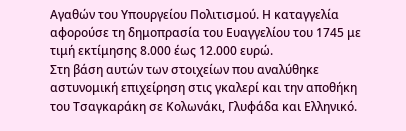Αγαθών του Υπουργείου Πολιτισμού. Η καταγγελία αφορούσε τη δημοπρασία του Ευαγγελίου του 1745 με τιμή εκτίμησης 8.000 έως 12.000 ευρώ.
Στη βάση αυτών των στοιχείων που αναλύθηκε αστυνομική επιχείρηση στις γκαλερί και την αποθήκη του Τσαγκαράκη σε Κολωνάκι, Γλυφάδα και Ελληνικό.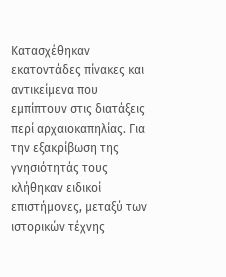Κατασχέθηκαν εκατοντάδες πίνακες και αντικείμενα που εμπίπτουν στις διατάξεις περί αρχαιοκαπηλίας. Για την εξακρίβωση της γνησιότητάς τους κλήθηκαν ειδικοί επιστήμονες, μεταξύ των ιστορικών τέχνης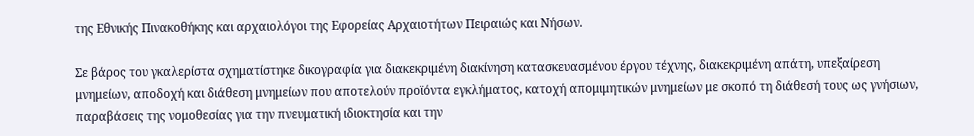της Εθνικής Πινακοθήκης και αρχαιολόγοι της Εφορείας Αρχαιοτήτων Πειραιώς και Νήσων.

Σε βάρος του γκαλερίστα σχηματίστηκε δικογραφία για διακεκριμένη διακίνηση κατασκευασμένου έργου τέχνης, διακεκριμένη απάτη, υπεξαίρεση μνημείων, αποδοχή και διάθεση μνημείων που αποτελούν προϊόντα εγκλήματος, κατοχή απομιμητικών μνημείων με σκοπό τη διάθεσή τους ως γνήσιων, παραβάσεις της νομοθεσίας για την πνευματική ιδιοκτησία και την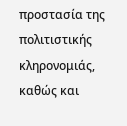προστασία της πολιτιστικής κληρονομιάς, καθώς και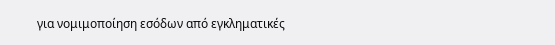για νομιμοποίηση εσόδων από εγκληματικές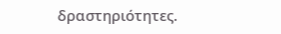δραστηριότητες.